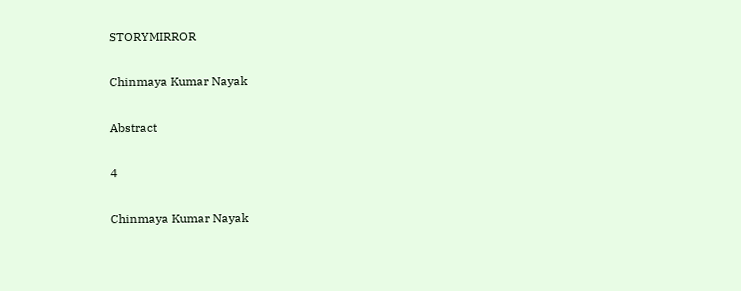STORYMIRROR

Chinmaya Kumar Nayak

Abstract

4

Chinmaya Kumar Nayak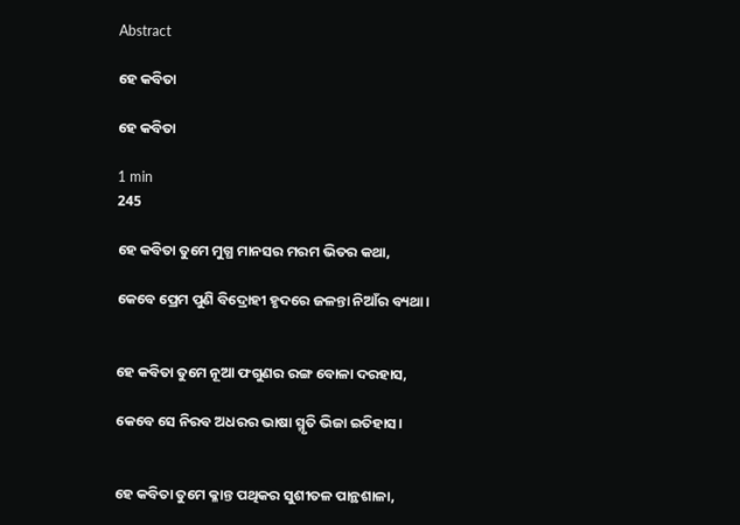Abstract

ହେ କବିତା

ହେ କବିତା

1 min
245

ହେ କବିତା ତୁମେ ମୁଗ୍ଧ ମାନସର ମରମ ଭିତର କଥା,

କେବେ ପ୍ରେମ ପୁଣି ବିଦ୍ରୋହୀ ହୃଦରେ ଜଳନ୍ତା ନିଆଁର ବ୍ୟଥା।


ହେ କବିତା ତୁମେ ନୂଆ ଫଗୁଣର ରଙ୍ଗ ବୋଳା ଦରହାସ,

କେବେ ସେ ନିରବ ଅଧରର ଭାଷା ସ୍ମୃତି ଭିଜା ଇତିହାସ।


ହେ କବିତା ତୁମେ କ୍ଳାନ୍ତ ପଥିକର ସୁଶୀତଳ ପାନ୍ଥଶାଳା,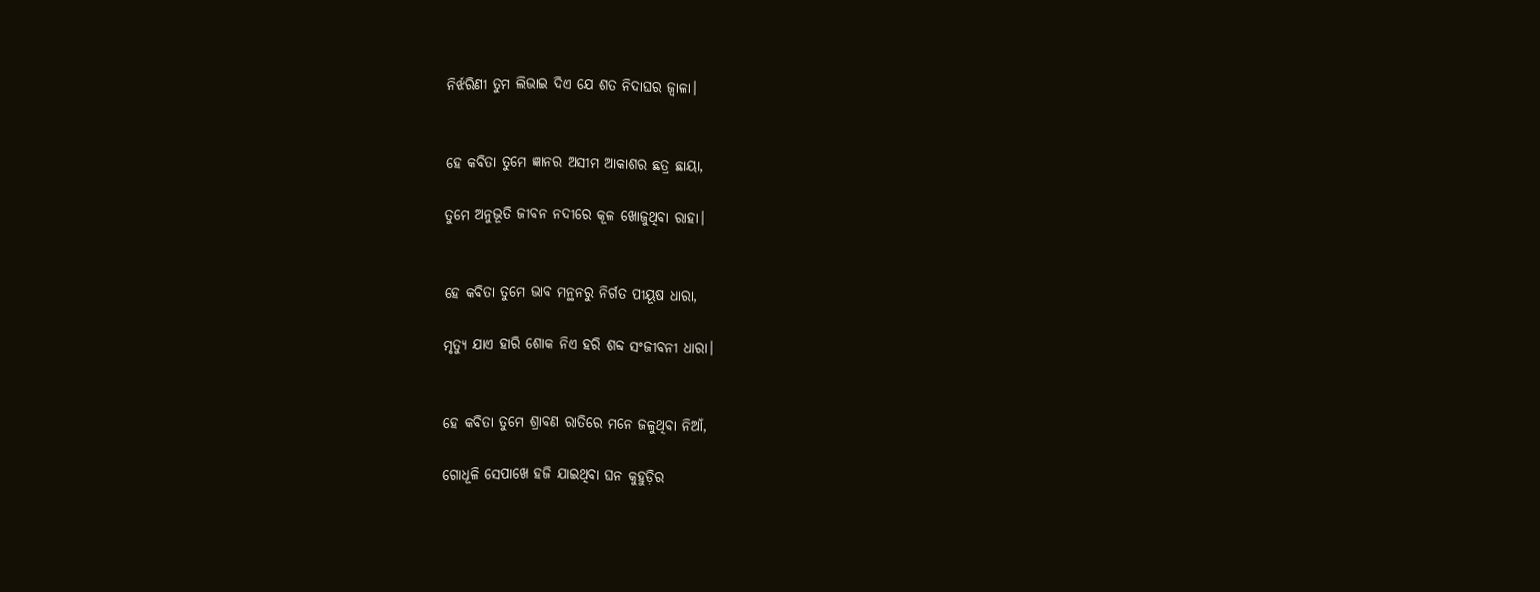ନିର୍ଝରିଣୀ ତୁମ ଲିଭାଇ ଦିଏ ଯେ ଶତ ନିଦାଘର ଜ୍ବାଳା।


ହେ କବିତା ତୁମେ ଜ୍ଞାନର ଅସୀମ ଆକାଶର ଛତ୍ର ଛାୟା,

ତୁମେ ଅନୁଭୂତି ଜୀବନ ନଦୀରେ କୂଳ ଖୋଜୁଥିବା ରାହା।


ହେ କବିତା ତୁମେ ଭାବ ମନ୍ଥନରୁ ନିର୍ଗତ ପୀୟୂଷ ଧାରା,

ମୃତ୍ୟୁ ଯାଏ ହାରି ଶୋକ ନିଏ ହରି ଶବ୍ଦ ସଂଜୀବନୀ ଧାରା।


ହେ କବିତା ତୁମେ ଶ୍ରାବଣ ରାତିରେ ମନେ ଜଳୁଥିବା ନିଆଁ,

ଗୋଧୂଳି ସେପାଖେ ହଜି ଯାଇଥିବା ଘନ କୁହୁଡ଼ିର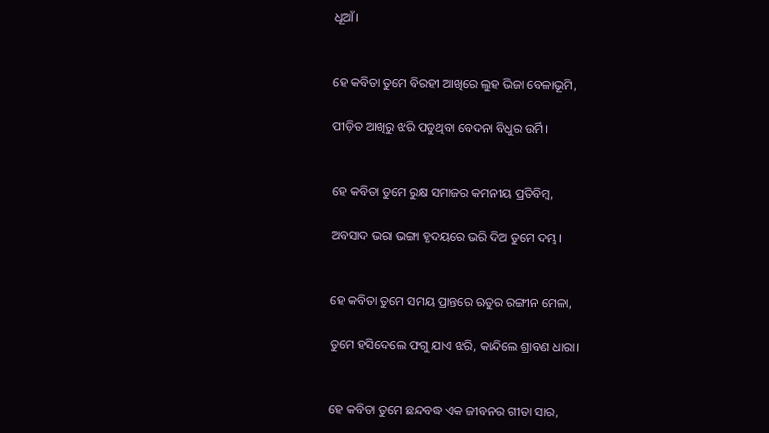ଧୂଆଁ।


ହେ କବିତା ତୁମେ ବିରହୀ ଆଖିରେ ଲୁହ ଭିଜା ବେଳାଭୂମି,

ପୀଡ଼ିତ ଆଖିରୁ ଝରି ପଡୁଥିବା ବେଦନା ବିଧୁର ଉର୍ମି।


ହେ କବିତା ତୁମେ ରୁକ୍ଷ ସମାଜର କମନୀୟ ପ୍ରତିବିମ୍ବ,

ଅବସାଦ ଭରା ଭଙ୍ଗା ହୃଦୟରେ ଭରି ଦିଅ ତୁମେ ଦମ୍ଭ।


ହେ କବିତା ତୁମେ ସମୟ ପ୍ରାନ୍ତରେ ଋତୁର ରଙ୍ଗୀନ ମେଳା,

ତୁମେ ହସିଦେଲେ ଫଗୁ ଯାଏ ଝରି, କାନ୍ଦିଲେ ଶ୍ରାବଣ ଧାରା।


ହେ କବିତା ତୁମେ ଛନ୍ଦବଦ୍ଧ ଏକ ଜୀବନର ଗୀତା ସାର,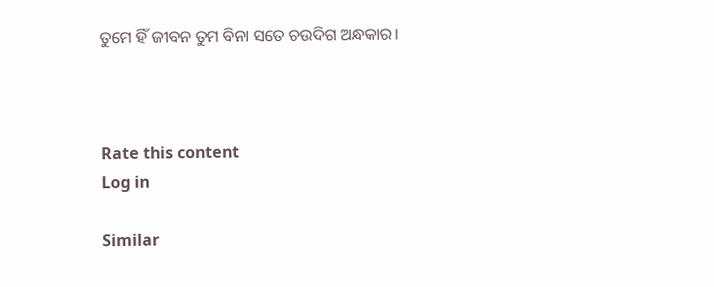ତୁମେ ହିଁ ଜୀବନ ତୁମ ବିନା ସତେ ଚଉଦିଗ ଅନ୍ଧକାର।



Rate this content
Log in

Similar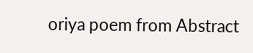oriya poem from Abstract